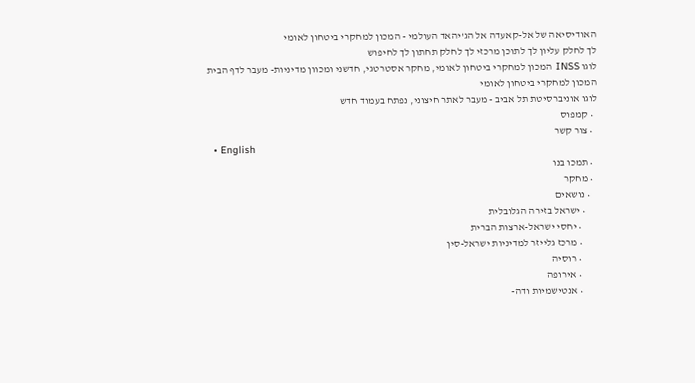האודיסיאה של אל-קאעדה אל הג'יהאד העולמי - המכון למחקרי ביטחון לאומי
לך לחלק עליון לך לתוכן מרכזי לך לחלק תחתון לך לחיפוש
לוגו INSS המכון למחקרי ביטחון לאומי, מחקר אסטרטגי, חדשני ומכוון מדיניות- מעבר לדף הבית
המכון למחקרי ביטחון לאומי
לוגו אוניברסיטת תל אביב - מעבר לאתר חיצוני, נפתח בעמוד חדש
  • קמפוס
  • צור קשר
  • English
  • תמכו בנו
  • מחקר
    • נושאים
      • ישראל בזירה הגלובלית
        • יחסי ישראל-ארצות הברית
        • מרכז גלייזר למדיניות ישראל-סין
        • רוסיה
        • אירופה
        • אנטישמיות ודה-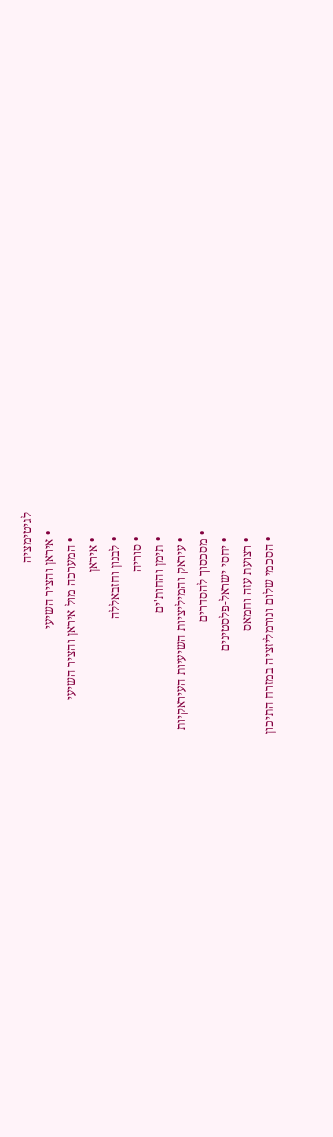לגיטימציה
      • איראן והציר השיעי
        • המערכה מול איראן והציר השיעי
        • איראן
        • לבנון וחזבאללה
        • סוריה
        • תימן והחות'ים
        • עיראק והמיליציות השיעיות העיראקיות
      • מסכסוך להסדרים
        • יחסי ישראל-פלסטינים
        • רצועת עזה וחמאס
        • הסכמי שלום ונורמליזציה במזרח התיכון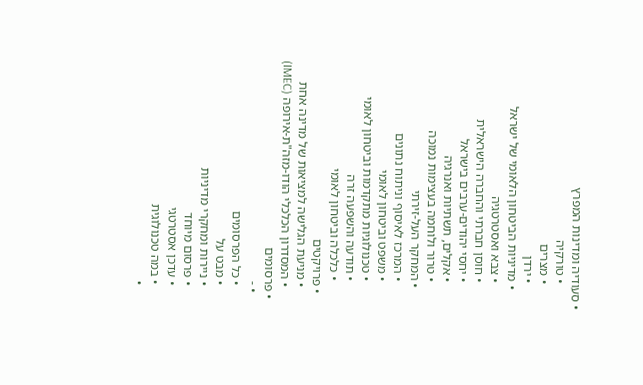• סעודיה ומדינות המפרץ
        • טורקיה
        • מצרים
        • ירדן
      • מדיניות הביטחון הלאומי של ישראל
        • צבא ואסטרטגיה
        • חוסן חברתי והחברה הישראלית
        • יחסי יהודים-ערבים בישראל
        • אקלים, תשתיות ואנרגיה
        • טרור ולוחמה בעצימות נמוכה
      • המחקר העל-זירתי
        • המרכז לאיסוף וניתוח נתונים
        • משפט וביטחון לאומי
        • טכנולוגיות מתקדמות וביטחון לאומי
        • תודעה והשפעה זרה
        • כלכלה וביטחון לאומי
    • פרויקטים
      • מניעת הגלישה למציאות של מדינה אחת
      • המסדרון הכלכלי הודו-מזה"ת-אירופה (IMEC)
  • פרסומים
    • -
      • כל הפרסומים
      • מבט על
      • ניירות ומחקרי מדיניות
      • פרסום מיוחד
      • עדכן אסטרטגי
      • במה טכנולוגית
      •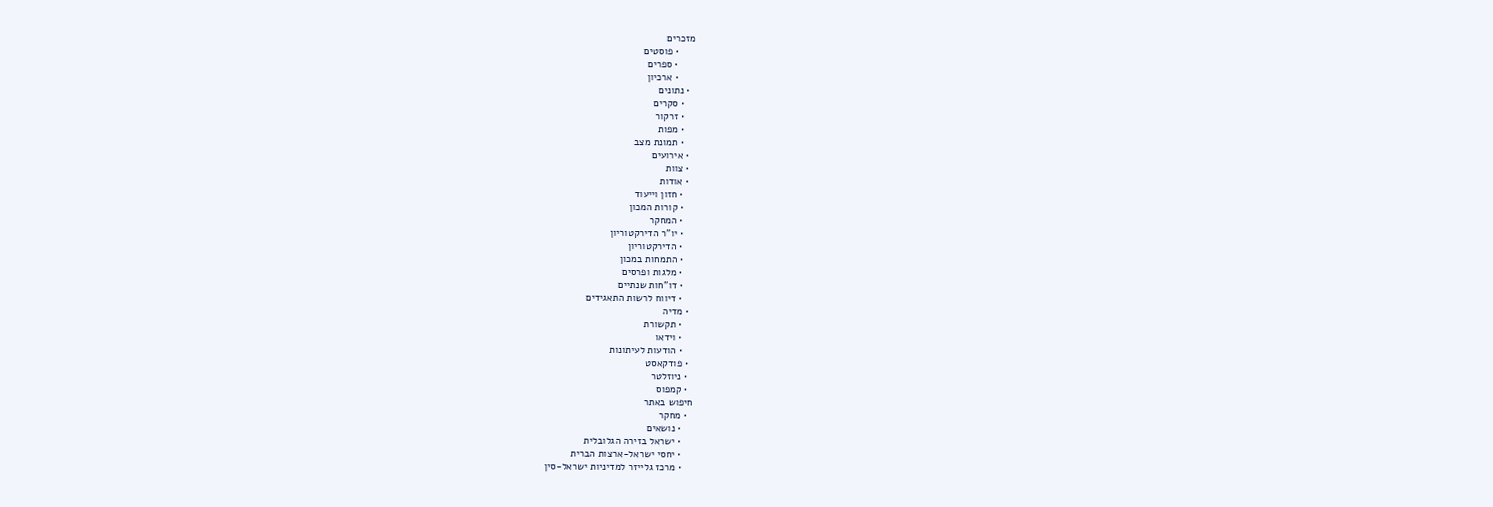מזכרים
      • פוסטים
      • ספרים
      • ארכיון
  • נתונים
    • סקרים
    • זרקור
    • מפות
    • תמונת מצב
  • אירועים
  • צוות
  • אודות
    • חזון וייעוד
    • קורות המכון
    • המחקר
    • יו"ר הדירקטוריון
    • הדירקטוריון
    • התמחות במכון
    • מלגות ופרסים
    • דו"חות שנתיים
    • דיווח לרשות התאגידים
  • מדיה
    • תקשורת
    • וידאו
    • הודעות לעיתונות
  • פודקאסט
  • ניוזלטר
  • קמפוס
חיפוש באתר
  • מחקר
    • נושאים
    • ישראל בזירה הגלובלית
    • יחסי ישראל-ארצות הברית
    • מרכז גלייזר למדיניות ישראל-סין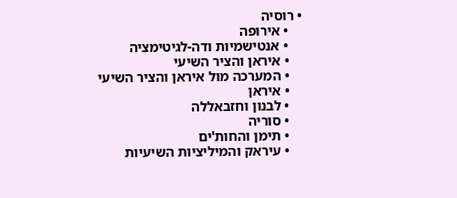• רוסיה
    • אירופה
    • אנטישמיות ודה-לגיטימציה
    • איראן והציר השיעי
    • המערכה מול איראן והציר השיעי
    • איראן
    • לבנון וחזבאללה
    • סוריה
    • תימן והחות'ים
    • עיראק והמיליציות השיעיות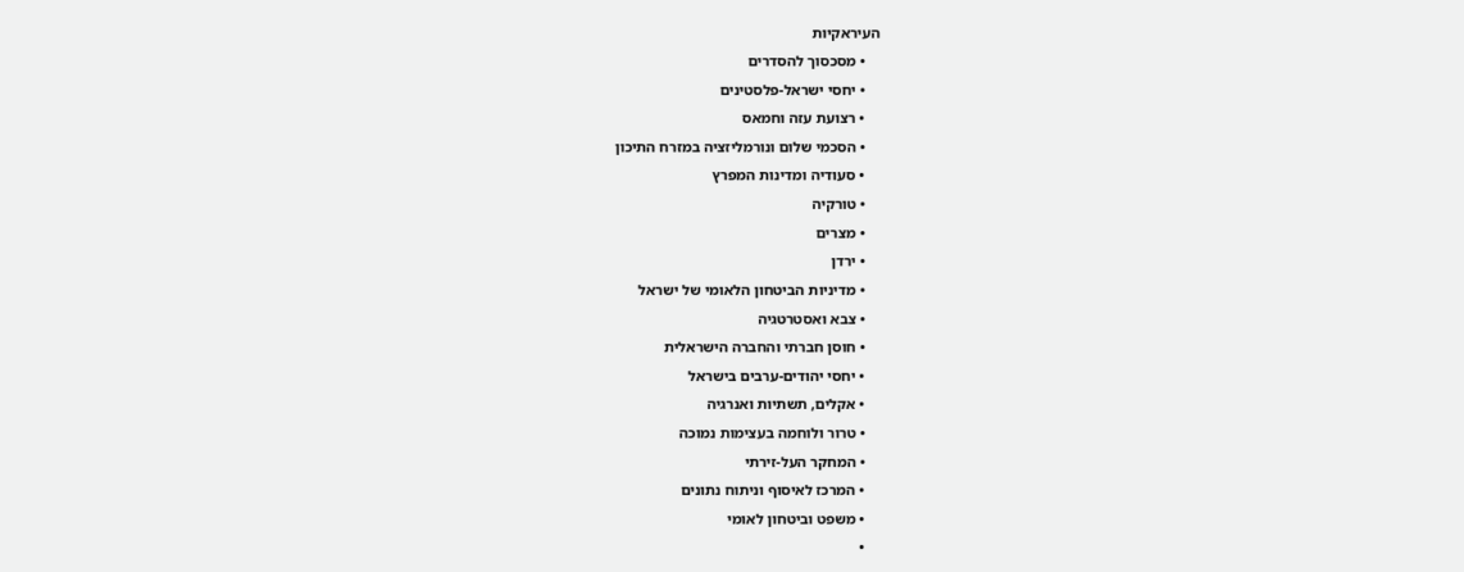העיראקיות
    • מסכסוך להסדרים
    • יחסי ישראל-פלסטינים
    • רצועת עזה וחמאס
    • הסכמי שלום ונורמליזציה במזרח התיכון
    • סעודיה ומדינות המפרץ
    • טורקיה
    • מצרים
    • ירדן
    • מדיניות הביטחון הלאומי של ישראל
    • צבא ואסטרטגיה
    • חוסן חברתי והחברה הישראלית
    • יחסי יהודים-ערבים בישראל
    • אקלים, תשתיות ואנרגיה
    • טרור ולוחמה בעצימות נמוכה
    • המחקר העל-זירתי
    • המרכז לאיסוף וניתוח נתונים
    • משפט וביטחון לאומי
    •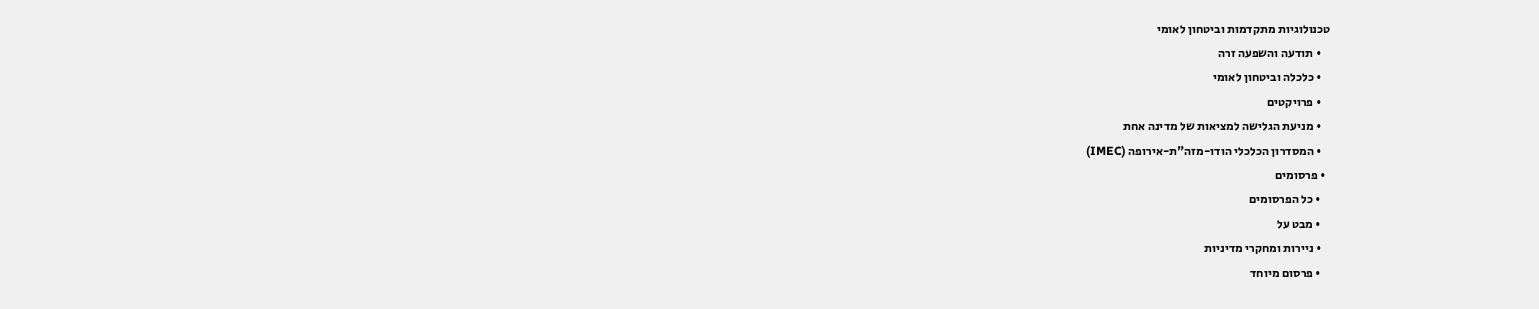טכנולוגיות מתקדמות וביטחון לאומי
    • תודעה והשפעה זרה
    • כלכלה וביטחון לאומי
    • פרויקטים
    • מניעת הגלישה למציאות של מדינה אחת
    • המסדרון הכלכלי הודו-מזה"ת-אירופה (IMEC)
  • פרסומים
    • כל הפרסומים
    • מבט על
    • ניירות ומחקרי מדיניות
    • פרסום מיוחד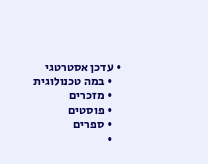• עדכן אסטרטגי
    • במה טכנולוגית
    • מזכרים
    • פוסטים
    • ספרים
    •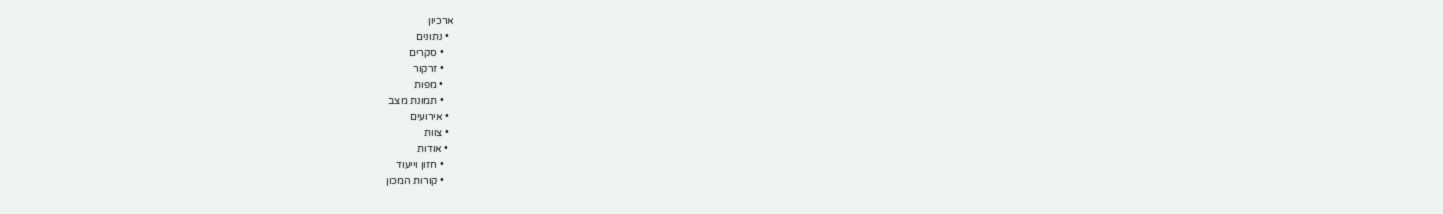ארכיון
  • נתונים
    • סקרים
    • זרקור
    • מפות
    • תמונת מצב
  • אירועים
  • צוות
  • אודות
    • חזון וייעוד
    • קורות המכון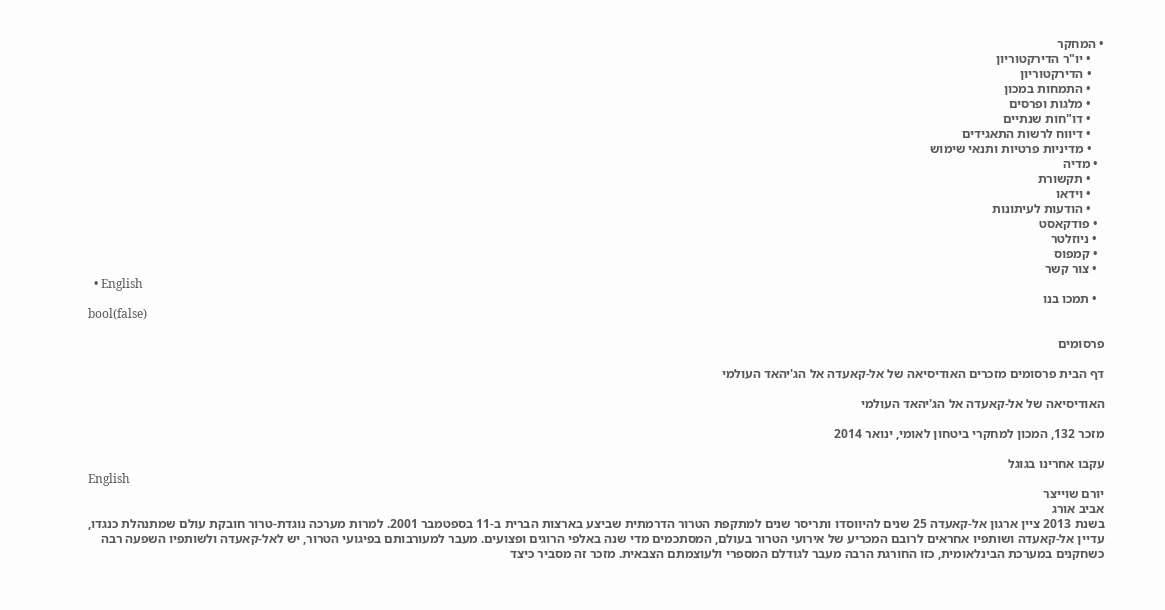• המחקר
    • יו"ר הדירקטוריון
    • הדירקטוריון
    • התמחות במכון
    • מלגות ופרסים
    • דו"חות שנתיים
    • דיווח לרשות התאגידים
    • מדיניות פרטיות ותנאי שימוש
  • מדיה
    • תקשורת
    • וידאו
    • הודעות לעיתונות
  • פודקאסט
  • ניוזלטר
  • קמפוס
  • צור קשר
  • English
  • תמכו בנו
bool(false)

פרסומים

דף הבית פרסומים מזכרים האודיסיאה של אל-קאעדה אל הג'יהאד העולמי

האודיסיאה של אל-קאעדה אל הג'יהאד העולמי

מזכר 132, המכון למחקרי ביטחון לאומי, ינואר 2014

עקבו אחרינו בגוגל
English
יורם שוייצר
אביב אורג
בשנת 2013 ציין ארגון אל-קאעדה 25 שנים להיווסדו ותריסר שנים למתקפת הטרור הדרמתית שביצע בארצות הברית ב-11 בספטמבר 2001. למרות מערכה נוגדת-טרור חובקת עולם שמתנהלת כנגדו, עדיין אל-קאעדה ושותפיו אחראים לרובם המכריע של אירועי הטרור בעולם, המסתכמים מדי שנה באלפי הרוגים ופצועים. מעבר למעורבותם בפיגועי הטרור, יש לאל-קאעדה ולשותפיו השפעה רבה כשחקנים במערכת הבינלאומית, כזו החורגת הרבה מעבר לגודלם המספרי ולעוצמתם הצבאית. מזכר זה מסביר כיצד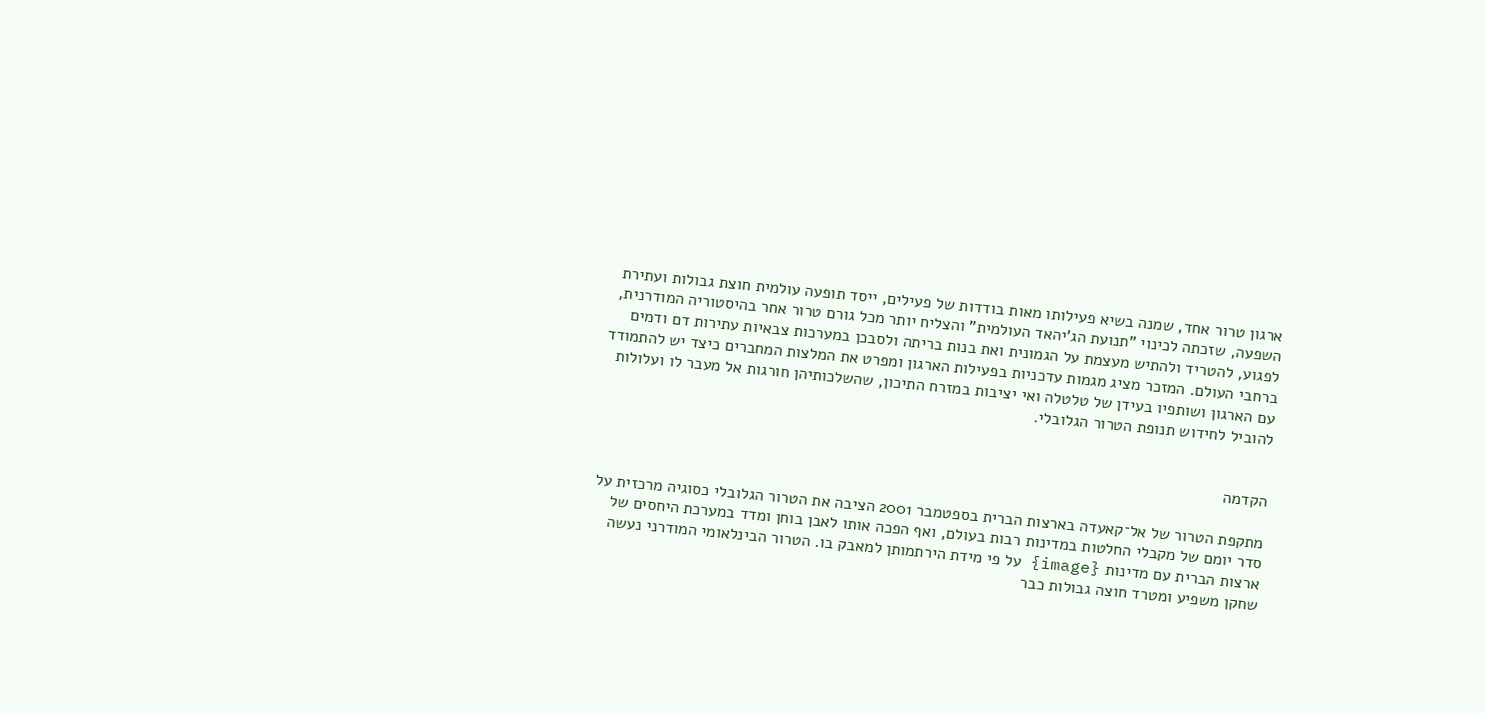ארגון טרור אחד, שמנה בשיא פעילותו מאות בודדות של פעילים, ייסד תופעה עולמית חוצת גבולות ועתירת השפעה, שזכתה לכינוי "תנועת הג'יהאד העולמית" והצליח יותר מכל גורם טרור אחר בהיסטוריה המודרנית, לפגוע, להטריד ולהתיש מעצמת על הגמונית ואת בנות בריתה ולסבכן במערכות צבאיות עתירות דם ודמים ברחבי העולם. המזכר מציג מגמות עדכניות בפעילות הארגון ומפרט את המלצות המחברים כיצד יש להתמודד עם הארגון ושותפיו בעידן של טלטלה ואי יציבות במזרח התיכון, שהשלכותיהן חורגות אל מעבר לו ועלולות להוביל לחידוש תנופת הטרור הגלובלי.


הקדמה

מתקפת הטרור של אל־קאעדה בארצות הברית בספטמבר 2001 הציבה את הטרור הגלובלי כסוגיה מרכזית על סדר יומם של מקבלי החלטות במדינות רבות בעולם, ואף הפכה אותו לאבן בוחן ומדד במערכת היחסים של ארצות הברית עם מדינות {image} על פי מידת הירתמותן למאבק בו. הטרור הבינלאומי המודרני נעשה שחקן משפיע ומטרד חוצה גבולות כבר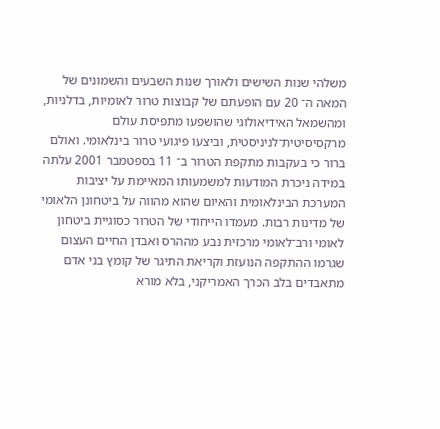משלהי שנות השישים ולאורך שנות השבעים והשמונים של המאה ה־ 20 עם הופעתם של קבוצות טרור לאומיות, בדלניות, ומהשמאל האידיאולוגי שהושפעו מתפיסת עולם מרקסיסיטית־לניניסטית, וביצעו פיגועי טרור בינלאומי. ואולם ברור כי בעקבות מתקפת הטרור ב־ 11 בספטמבר 2001 עלתה במידה ניכרת המודעות למשמעותו המאיימת על יציבות המערכת הבינלאומית והאיום שהוא מהווה על ביטחונן הלאומי של מדינות רבות. מעמדו הייחודי של הטרור כסוגיית ביטחון לאומי ורב־לאומי מרכזית נבע מההרס ואבדן החיים העצום שגרמו ההתקפה הנועזת וקריאת התיגר של קומץ בני אדם מתאבדים בלב הכרך האמריקני, בלא מורא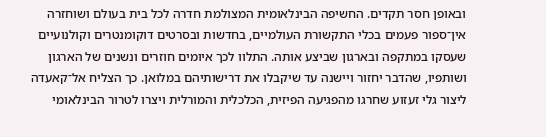ובאופן חסר תקדים. החשיפה הבינלאומית המצולמת חדרה לכל בית בעולם ושוחזרה אין־ספור פעמים בכלי התקשורת העולמיים, בחדשות ובסרטים דוקומנטרים וקולנועיים שעסקו במתקפה ובארגון שביצע אותה. התלוו לכך איומים חוזרים ונשנים של הארגון ושותפיו, שהדבר יחזור ויישנה עד שיקבלו את דרישותיהם במלואן. כך הצליח אל־קאעדה ליצור גלי זעזוע שחרגו מהפגיעה הפיזית, הכלכלית והמורלית ויצרו לטרור הבינלאומי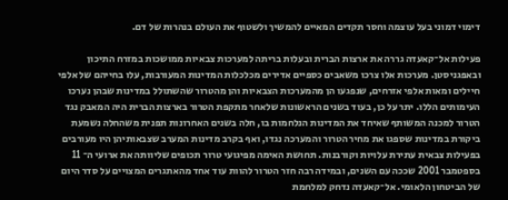דימוי דמוני בעל עוצמה וחסר תקדים המאיים להמשיך ולשטוף את העולם בנהרות של דם.

פעילות אל־קאעדה גררה את ארצות הברית ובעלות בריתה למערכות צבאיות ממושכות במזרח התיכון ובאפגניסטן. מערכות אלו צרכו משאבים כספיים אדירים מכלכלות המדינות המעורבות, עלו בחייהם של אלפי חיילים ומאות אלפי אזרחים, שנפגעו הן מהמערכות הצבאיות והן מהטרור שהשתולל במדינות שבהן נערכו העימותים הללו. יתר על כן, בעוד בשנים הראשונות שלאחר מתקפת הטרור בארצות הברית היה המאבק נגד הטרור למכנה המשותף שאיחד את המדינות הנלחמות בו, חלה בשנים האחרונות תפנית משהחלה נשמעת ביקורת במדינות שספגו את מחיר הטרור והמערכה נגדו, ואף בקרב מדינות המערב שצבאותיהן היו מעורבים בפעילות צבאית עתירת עלויות וקורבנות. תחושת האימה מפיגועי טרור תכופים שליוותה את ארועי ה־ 11 בספטמבר 2001 שככה עם השנים, ובמידה רבה חזר הטרור להוות עוד אחד מהאתגרים המצויים על סדר היום של הביטחון הלאומי. אל־קאעדה נדחק למלחמת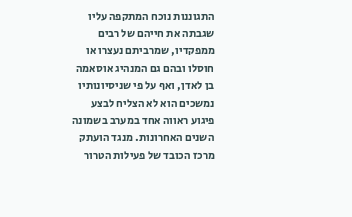התגוננות נוכח המתקפה עליו שגבתה את חייהם של רבים ממפקדיו, שמרביתם נעצרו או חוסלו ובהם גם המנהיג אוסאמה בן לאדן, ואף על פי שניסיונותיו נמשכים הוא לא הצליח לבצע פיגוע ראווה אחד במערב בשמונה השנים האחרונות. מנגד הועתק מרכז הכובד של פעילות הטרור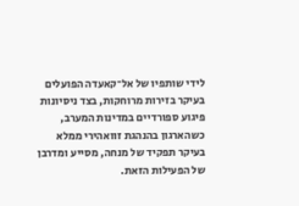לידי שותפיו של אל־קאעדה הפועלים בעיקר בזירות מרוחקות, בצד ניסיונות פיגוע ספורדיים במדינות המערב, כשהארגון בהנהגת זוואהירי ממלא בעיקר תפקיד של מנחה, מסייע ומדרבן של הפעילות הזאת.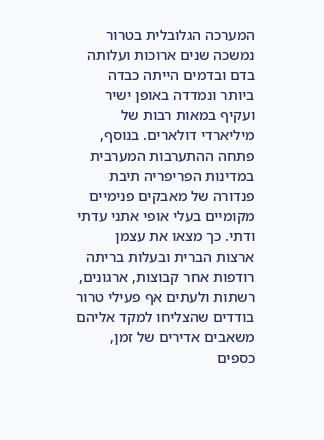המערכה הגלובלית בטרור נמשכה שנים ארוכות ועלותה בדם ובדמים הייתה כבדה ביותר ונמדדה באופן ישיר ועקיף במאות רבות של מיליארדי דולארים. בנוסף, פתחה ההתערבות המערבית במדינות הפריפריה תיבת פנדורה של מאבקים פנימיים מקומיים בעלי אופי אתני עדתי ודתי. כך מצאו את עצמן ארצות הברית ובעלות בריתה רודפות אחר קבוצות, ארגונים, רשתות ולעתים אף פעילי טרור בודדים שהצליחו למקד אליהם משאבים אדירים של זמן, כספים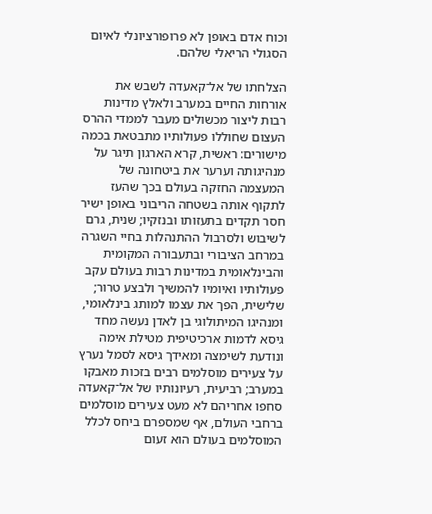וכוח אדם באופן לא פרופורציונלי לאיום הסגולי הריאלי שלהם.

הצלחתו של אל־קאעדה לשבש את אורחות החיים במערב ולאלץ מדינות רבות ליצור מכשולים מעבר לממדי ההרס העצום שחוללו פעולותיו מתבטאת בכמה מישורים: ראשית, קרא הארגון תיגר על מנהיגותה וערער את ביטחונה של המעצמה החזקה בעולם בכך שהעז לתקוף אותה בשטחה הריבוני באופן ישיר חסר תקדים בתעזותו ובנזקיו; שנית, גרם לשיבוש ולסרבול ההתנהלות בחיי השגרה במרחב הציבורי ובתעבורה המקומית והבינלאומית במדינות רבות בעולם עקב פעולותיו ואיומיו להמשיך ולבצע טרור; שלישית, הפך את עצמו למותג בינלאומי, ומנהיגו המיתולוגי בן לאדן נעשה מחד גיסא לדמות ארכיטיפית מטילת אימה ונודעת לשימצה ומאידך גיסא לסמל נערץ על צעירים מוסלמים רבים בזכות מאבקו במערב; רביעית, רעיונותיו של אל־קאעדה סחפו אחריהם לא מעט צעירים מוסלמים ברחבי העולם, אף שמספרם ביחס לכלל המוסלמים בעולם הוא זעום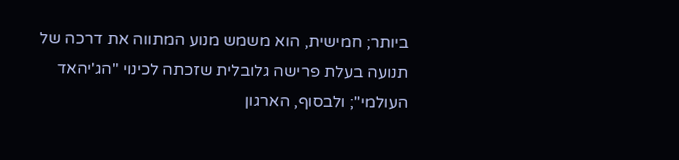ביותר; חמישית, הוא משמש מנוע המתווה את דרכה של תנועה בעלת פרישה גלובלית שזכתה לכינוי "הג'יהאד העולמי"; ולבסוף, הארגון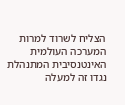הצליח לשרוד למרות המערכה העולמית האינטנסיבית המתנהלת נגדו זה למעלה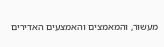מעשור, והמאמצים והאמצעים האדירים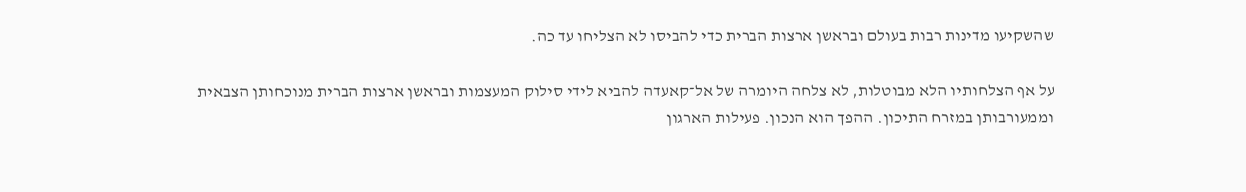שהשקיעו מדינות רבות בעולם ובראשן ארצות הברית כדי להביסו לא הצליחו עד כה.

על אף הצלחותיו הלא מבוטלות, לא צלחה היומרה של אל־קאעדה להביא לידי סילוק המעצמות ובראשן ארצות הברית מנוכחותן הצבאית וממעורבותן במזרח התיכון. ההפך הוא הנכון. פעילות הארגון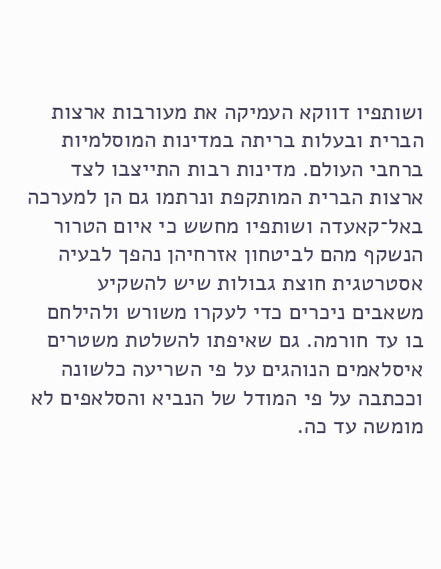ושותפיו דווקא העמיקה את מעורבות ארצות הברית ובעלות בריתה במדינות המוסלמיות ברחבי העולם. מדינות רבות התייצבו לצד ארצות הברית המותקפת ונרתמו גם הן למערכה באל־קאעדה ושותפיו מחשש כי איום הטרור הנשקף מהם לביטחון אזרחיהן נהפך לבעיה אסטרטגית חוצת גבולות שיש להשקיע משאבים ניכרים כדי לעקרו משורש ולהילחם בו עד חורמה. גם שאיפתו להשלטת משטרים איסלאמים הנוהגים על פי השריעה כלשונה וככתבה על פי המודל של הנביא והסלאפים לא מומשה עד כה.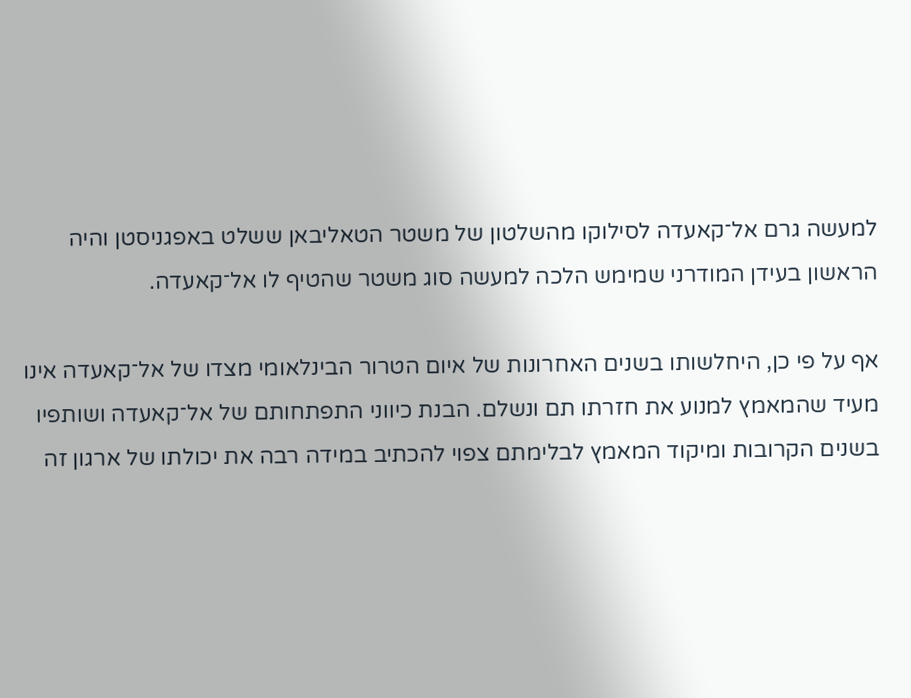למעשה גרם אל־קאעדה לסילוקו מהשלטון של משטר הטאליבאן ששלט באפגניסטן והיה הראשון בעידן המודרני שמימש הלכה למעשה סוג משטר שהטיף לו אל־קאעדה.

אף על פי כן, היחלשותו בשנים האחרונות של איום הטרור הבינלאומי מצדו של אל־קאעדה אינו מעיד שהמאמץ למנוע את חזרתו תם ונשלם. הבנת כיווני התפתחותם של אל־קאעדה ושותפיו בשנים הקרובות ומיקוד המאמץ לבלימתם צפוי להכתיב במידה רבה את יכולתו של ארגון זה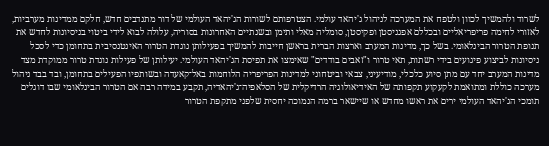לשרוד ולהמשיך לכוון ולטפח את המערכה לניהול ג'יהאד עולמי. הצטרפותם לשורות הג'יהאד העולמי של דור מתנדבים חדש, חלקם ממדינות מערביות, לאזורי לחימה פריפריאליים ובכללם אפגניסטן ופקיסטן, סומליה מאלי ותימן ובשנתיים האחרונות בסוריה, עלולה לבוא לידי ביטוי בניסיונות לחדש את תנופת הטרור הבינלאומי. בשל כך, מדינות המערב וארצות הברית בראשן חייבות להמשיך בפעילותן נוגדת הטרור האינטנסיבית בתחומן כדי לסכל ניסיונות לביצוע פיגועים בידי רשתות, תאי טרור ו"זאבים בודדים" שאימצו את תפיסת הג'יהאד העולמי. יעילותן של פעילות נוגדת טרור ממוקדת מצד מדינות המערב יחד עם מתן סיוע כלכלי, מודיעיני, צבאי וביטחוני למדינות הפריפריה הלוחמות באל־קאעדה ובשותפיו הפעילים בתחומן, ובד בבד ניהול מערכה כוללת ומתואמת לקעקוע תקפותה של האידיאולוגיה הרדיקלית של הסלאפיה־ג'יהאדיה, תקבע במידה רבה אם הטרור הבינלאומי שבו דוגלים תומכי הג'יהאד העולמי ירים את ראשו מחדש או שיישאר ברמה הנמוכה יחסית שלפני מתקפת הטרור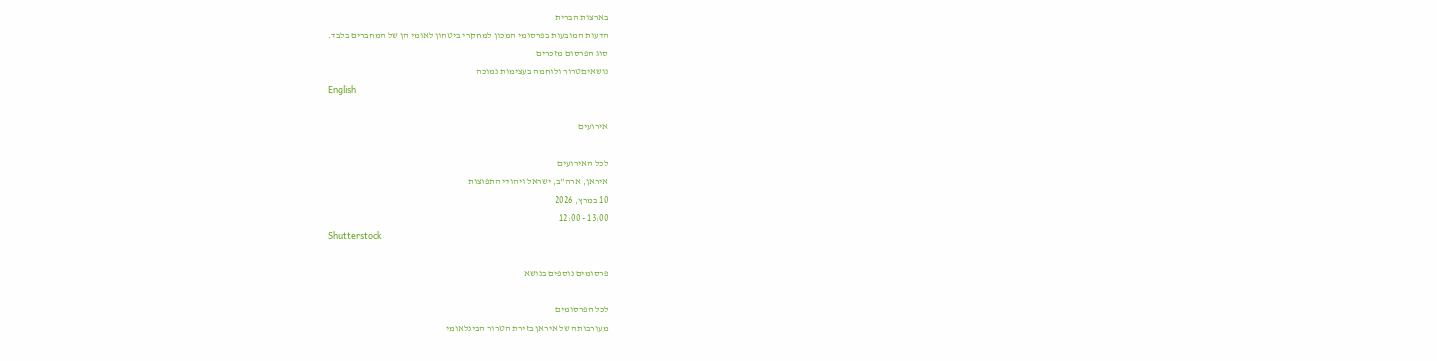בארצות הברית
הדעות המובעות בפרסומי המכון למחקרי ביטחון לאומי הן של המחברים בלבד.
סוג הפרסום מזכרים
נושאיםטרור ולוחמה בעצימות נמוכה
English

אירועים

לכל האירועים
איראן, ארה"ב, ישראל ויהודי התפוצות
10 במרץ, 2026
13:00 - 12:00
Shutterstock

פרסומים נוספים בנושא

לכל הפרסומים
מעורבותה של איראן בזירת הטרור הבינלאומי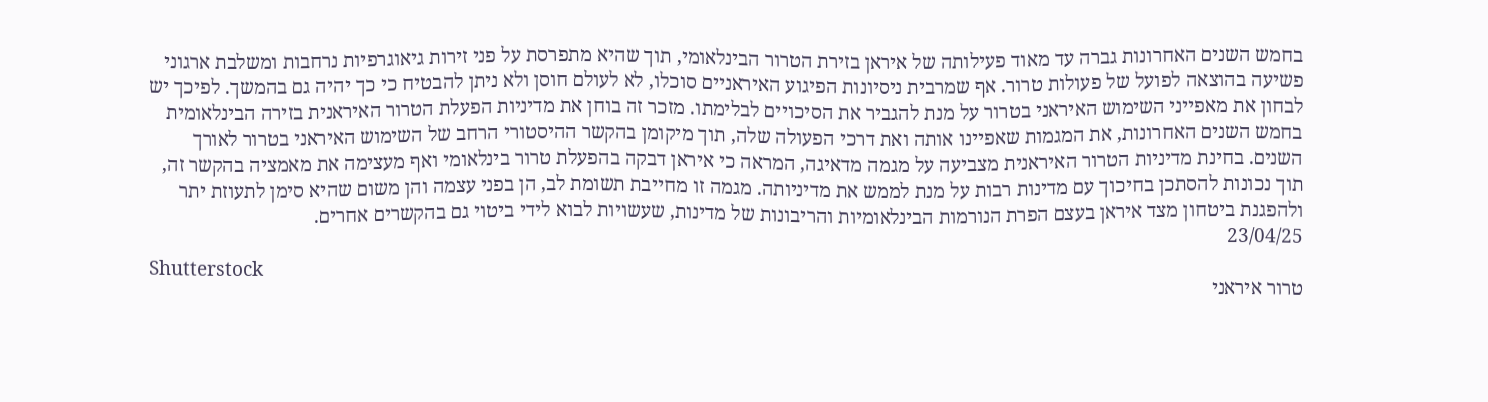בחמש השנים האחרונות גברה עד מאוד פעילותה של איראן בזירת הטרור הבינלאומי, תוך שהיא מתפרסת על פני זירות גיאוגרפיות נרחבות ומשלבת ארגוני פשיעה בהוצאה לפועל של פעולות טרור. אף שמרבית ניסיונות הפיגוע האיראניים סוכלו, לא לעולם חוסן ולא ניתן להבטיח כי כך יהיה גם בהמשך. לפיכך יש לבחון את מאפייני השימוש האיראני בטרור על מנת להגביר את הסיכויים לבלימתו. מזכר זה בוחן את מדיניות הפעלת הטרור האיראנית בזירה הבינלאומית בחמש השנים האחרונות, את המגמות שאפיינו אותה ואת דרכי הפעולה שלה, תוך מיקומן בהקשר ההיסטורי הרחב של השימוש האיראני בטרור לאורך השנים. בחינת מדיניות הטרור האיראנית מצביעה על מגמה מדאיגה, המראה כי איראן דבקה בהפעלת טרור בינלאומי ואף מעצימה את מאמציה בהקשר זה, תוך נכונות להסתכן בחיכוך עם מדינות רבות על מנת לממש את מדיניותה. מגמה זו מחייבת תשומת לב, הן בפני עצמה והן משום שהיא סימן לתעוזת יתר ולהפגנת ביטחון מצד איראן בעצם הפרת הנורמות הבינלאומיות והריבונות של מדינות, שעשויות לבוא לידי ביטוי גם בהקשרים אחרים.
23/04/25
Shutterstock
טרור איראני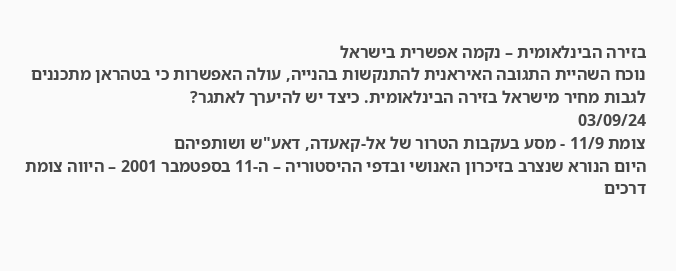בזירה הבינלאומית – נקמה אפשרית בישראל
נוכח השהיית התגובה האיראנית להתנקשות בהנייה, עולה האפשרות כי בטהראן מתכננים לגבות מחיר מישראל בזירה הבינלאומית. כיצד יש להיערך לאתגר?
03/09/24
צומת 11/9 - מסע בעקבות הטרור של אל-קאעדה, דאע"ש ושותפיהם
היום הנורא שנצרב בזיכרון האנושי ובדפי ההיסטוריה – ה-11 בספטמבר 2001 – היווה צומת דרכים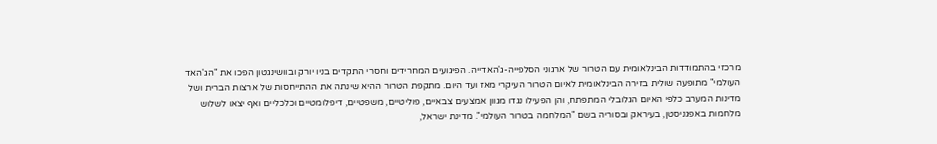מרכזי בהתמודדות הבינלאומית עם הטרור של ארגוני הסלפייה-ג'האדייה. הפיגועים המחרידים וחסרי התקדים בניו יורק ובוושינגטון הפכו את "הג'האד העולמי" מתופעה שולית בזירה הבינלאומית לאיום הטרור העיקרי מאז ועד היום. מתקפת הטרור ההיא שינתה את ההתייחסות של ארצות הברית ושל מדינות המערב כלפי האיום הגלובלי המתפתח, והן הפעילו נגדו מגוון אמצעים צבאיים, פוליטיים, משפטיים, דיפלומטיים וכלכליים ואף יצאו לשלוש מלחמות באפגניסטן, בעיראק ובסוריה בשם "המלחמה בטרור העולמי". מדינת ישראל,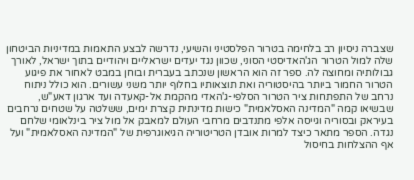שצברה ניסיון רב בלחימה בטרור הפלסטיני והשיעי, נדרשה לבצע התאמות במדיניות הביטחון שלה למול הטרור הג'האדיסטי הסוני, שכוון נגד יעדים ישראליים ויהודיים בתוך ישראל, לאורך גבולותיה ומחוצה לה. ספר זה הוא הראשון שנכתב בעברית ובוחן במבט לאחור את פיגוע הטרור החמור ביותר בהיסטוריה ואת תוצאותיו בחלוף יותר משני עשורים. הוא כולל ניתוח נרחב של התפתחות ציר הטרור הסלפי-ג'האדי מהקמת אל-קאעדה ועד ארגון דאע"ש, שבשיאו קמה "המדינה האסלאמית" כישות מדינתית קצרת ימים, ששלטה על שטחים נרחבים בעיראק ובסוריה וגייסה אלפי מתנדבים מרחבי העולם למאבק אל מול ציר בינלאומי שלחם נגדה. הספר מתאר כיצד למרות אובדן הטריטוריה הגיאוגרפית של "המדינה האסלאמית" ועל אף ההצלחות בחיסול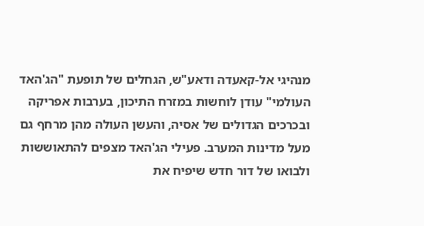מנהיגי אל-קאעדה ודאע"ש, הגחלים של תופעת "הג'האד העולמי" עודן לוחשות במזרח התיכון, בערבות אפריקה ובכרכים הגדולים של אסיה, והעשן העולה מהן מרחף גם מעל מדינות המערב. פעילי הג'האד מצפים להתאוששות ולבואו של דור חדש שיפיח את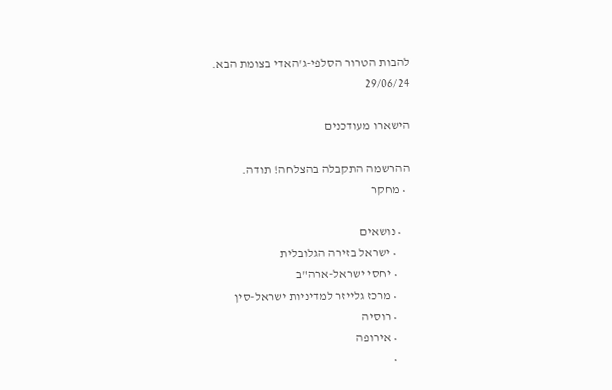להבות הטרור הסלפי-ג'האדי בצומת הבא.
29/06/24

הישארו מעודכנים

ההרשמה התקבלה בהצלחה! תודה.
  • מחקר

    • נושאים
      • ישראל בזירה הגלובלית
      • יחסי ישראל-ארה"ב
      • מרכז גלייזר למדיניות ישראל-סין
      • רוסיה
      • אירופה
      •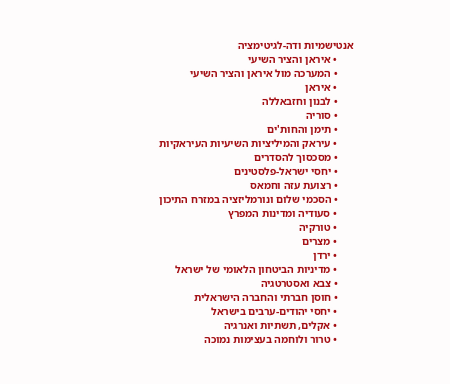אנטישמיות ודה-לגיטימציה
      • איראן והציר השיעי
      • המערכה מול איראן והציר השיעי
      • איראן
      • לבנון וחזבאללה
      • סוריה
      • תימן והחות'ים
      • עיראק והמיליציות השיעיות העיראקיות
      • מסכסוך להסדרים
      • יחסי ישראל-פלסטינים
      • רצועת עזה וחמאס
      • הסכמי שלום ונורמליזציה במזרח התיכון
      • סעודיה ומדינות המפרץ
      • טורקיה
      • מצרים
      • ירדן
      • מדיניות הביטחון הלאומי של ישראל
      • צבא ואסטרטגיה
      • חוסן חברתי והחברה הישראלית
      • יחסי יהודים-ערבים בישראל
      • אקלים, תשתיות ואנרגיה
      • טרור ולוחמה בעצימות נמוכה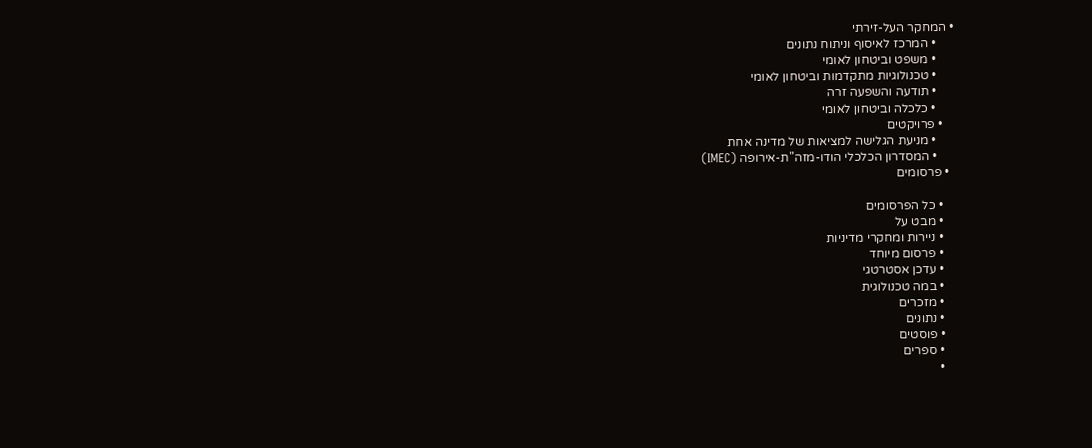• המחקר העל-זירתי
      • המרכז לאיסוף וניתוח נתונים
      • משפט וביטחון לאומי
      • טכנולוגיות מתקדמות וביטחון לאומי
      • תודעה והשפעה זרה
      • כלכלה וביטחון לאומי
    • פרויקטים
      • מניעת הגלישה למציאות של מדינה אחת
      • המסדרון הכלכלי הודו-מזה"ת-אירופה (IMEC)
  • פרסומים

    • כל הפרסומים
    • מבט על
    • ניירות ומחקרי מדיניות
    • פרסום מיוחד
    • עדכן אסטרטגי
    • במה טכנולוגית
    • מזכרים
    • נתונים
    • פוסטים
    • ספרים
    •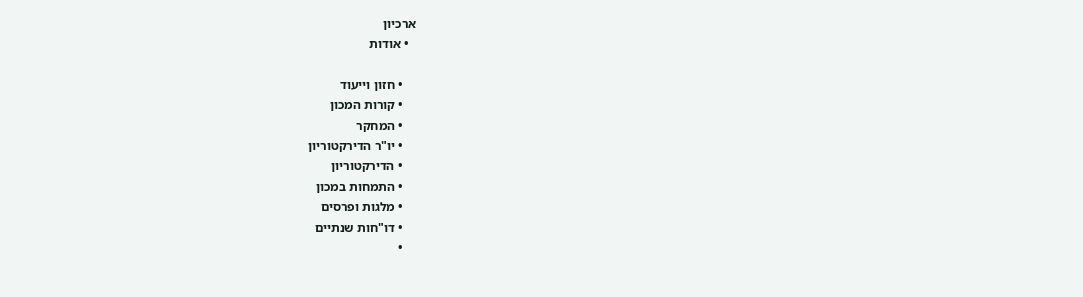ארכיון
  • אודות

    • חזון וייעוד
    • קורות המכון
    • המחקר
    • יו"ר הדירקטוריון
    • הדירקטוריון
    • התמחות במכון
    • מלגות ופרסים
    • דו"חות שנתיים
    •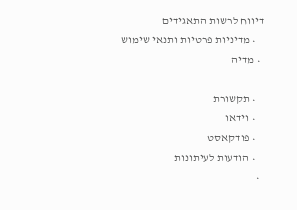דיווח לרשות התאגידים
    • מדיניות פרטיות ותנאי שימוש
  • מדיה

    • תקשורת
    • וידאו
    • פודקאסט
    • הודעות לעיתונות
  •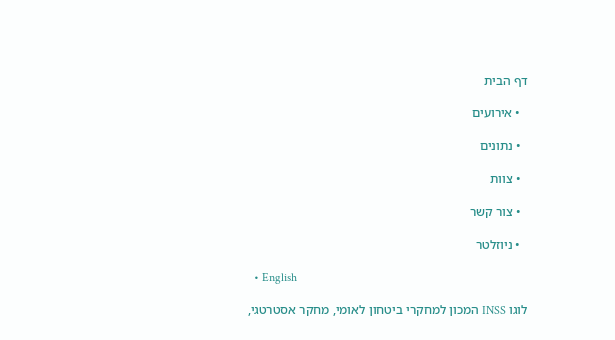דף הבית

  • אירועים

  • נתונים

  • צוות

  • צור קשר

  • ניוזלטר

  • English

לוגו INSS המכון למחקרי ביטחון לאומי, מחקר אסטרטגי,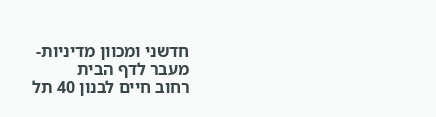חדשני ומכוון מדיניות- מעבר לדף הבית
רחוב חיים לבנון 40 תל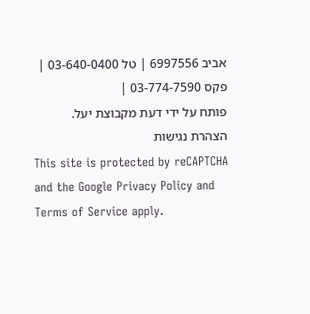אביב 6997556 | טל 03-640-0400 | פקס 03-774-7590 |
פותח על ידי דעת מקבוצת יעל.
הצהרת נגישות
This site is protected by reCAPTCHA and the Google Privacy Policy and Terms of Service apply.